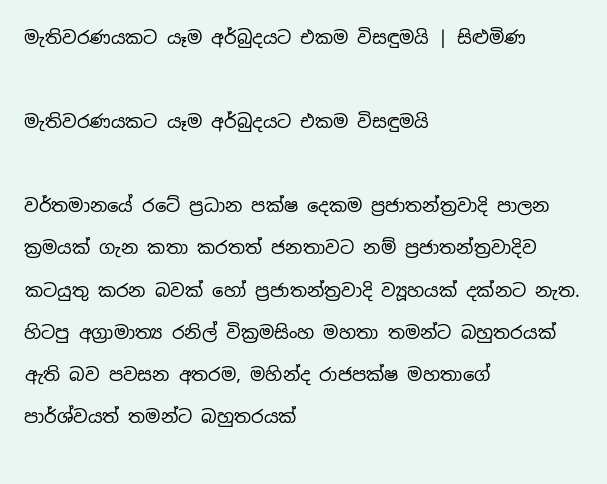මැතිවරණයකට යෑම අර්බුදයට එකම විසඳුමයි | සිළුමිණ

මැතිවරණයකට යෑම අර්බුදයට එකම විසඳුමයි

වර්තමානයේ රටේ ප්‍රධාන පක්ෂ දෙකම ප්‍රජාතන්ත්‍රවාදි පාලන ක්‍රමයක් ගැන කතා කරතත් ජනතාවට නම් ප්‍රජාතන්ත්‍රවාදිව කටයුතු කරන බවක් හෝ ප්‍රජාතන්ත්‍රවාදි ව්‍යූහයක් දක්නට නැත. හිටපු අග්‍රාමාත්‍ය රනිල් වික්‍රමසිංහ මහතා තමන්ට බහුතරයක් ඇති බව පවසන අතරම, මහින්ද රාජපක්ෂ මහතාගේ පාර්ශ්වයත් තමන්ට බහුතරයක්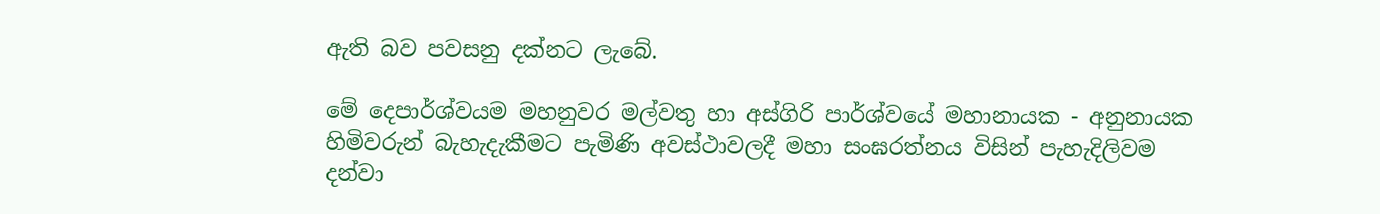ඇති බව පවසනු දක්නට ලැබේ.

මේ දෙපාර්ශ්වයම මහනුවර මල්වතු හා අස්ගිරි පාර්ශ්වයේ මහානායක - අනුනායක හිමිවරුන් බැහැදැකීමට පැමිණි අවස්ථාවලදී මහා සංඝරත්නය විසින් පැහැදිලිවම දන්වා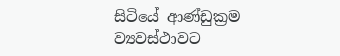සිටියේ ආණ්ඩුක්‍රම ව්‍යවස්ථාවට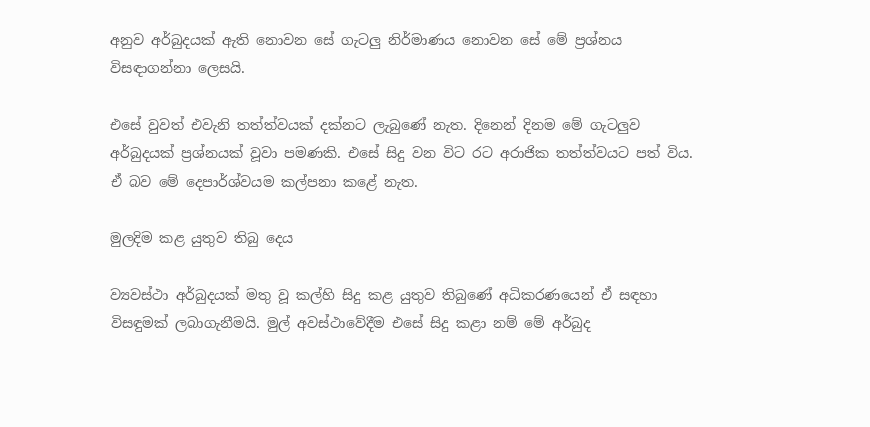අනුව අර්බුදයක් ඇති නොවන සේ ගැටලු නිර්මාණය නොවන සේ මේ ප්‍රශ්නය විසඳාගන්නා ලෙසයි.

එසේ වුවත් එවැනි තත්ත්වයක් දක්නට ලැබුණේ නැත. දිනෙන් දිනම මේ ගැටලුව අර්බුදයක් ප්‍රශ්නයක් වූවා පමණකි. එසේ සිදු වන විට රට අරාජික තත්ත්වයට පත් විය. ඒ බව මේ දෙපාර්ශ්වයම කල්පනා කළේ නැත.

මුලදිම කළ යුතුව තිබු දෙය

ව්‍යවස්ථා අර්බුදයක් මතු වූ කල්හි සිදු කළ යුතුව තිබුණේ අධිකරණයෙන් ඒ සඳහා විසඳුමක් ලබාගැනීමයි. මුල් අවස්ථාවේදීම එසේ සිදු කළා නම් මේ අර්බුද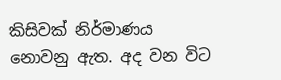කිසිවක් නිර්මාණය නොවනු ඇත. අද වන විට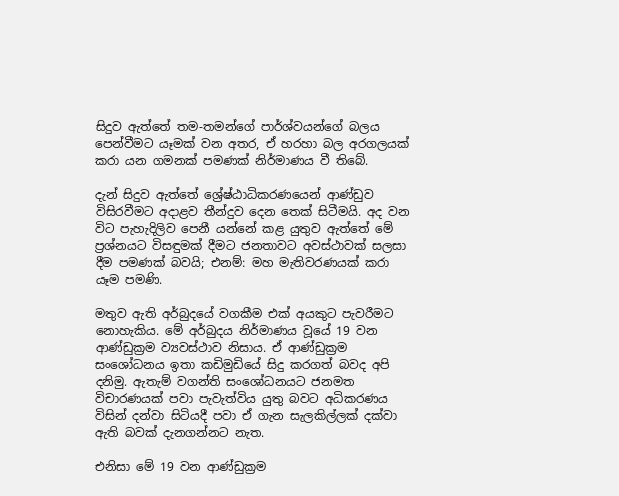සිදුව ඇත්තේ තම-තමන්ගේ පාර්ශ්වයන්ගේ බලය පෙන්වීමට යෑමක් වන අතර, ඒ හරහා බල අරගලයක් කරා යන ගමනක් පමණක් නිර්මාණය වී තිබේ.

දැන් සිදුව ඇත්තේ ශ්‍රේෂ්ඨාධිකරණයෙන් ආණ්ඩුව විසිරවීමට අදාළව තීන්දුව දෙන තෙක් සිටීමයි. අද වන විට පැහැදිලිව පෙනී යන්නේ කළ යුතුව ඇත්තේ මේ ප්‍රශ්නයට විසඳුමක් දීමට ජනතාවට අවස්ථාවක් සලසා දීම පමණක් බවයි; එනම්: මහ මැතිවරණයක් කරා යෑම පමණි.

මතුව ඇති අර්බුදයේ වගකීම එක් අයකුට පැවරීමට නොහැකිය. මේ අර්බුදය නිර්මාණය වූයේ 19 වන ආණ්ඩුක්‍රම ව්‍යවස්ථාව නිසාය. ඒ ආණ්ඩුක්‍රම සංශෝධනය ඉතා කඩිමුඩියේ සිදු කරගත් බවද අපි දනිමු. ඇතැම් වගන්ති සංශෝධනයට ජනමත විචාරණයක් පවා පැවැත්විය යුතු බවට අධිකරණය විසින් දන්වා සිටියදී පවා ඒ ගැන සැලකිල්ලක් දක්වා ඇති බවක් දැනගන්නට නැත.

එනිසා මේ 19 වන ආණ්ඩුක්‍රම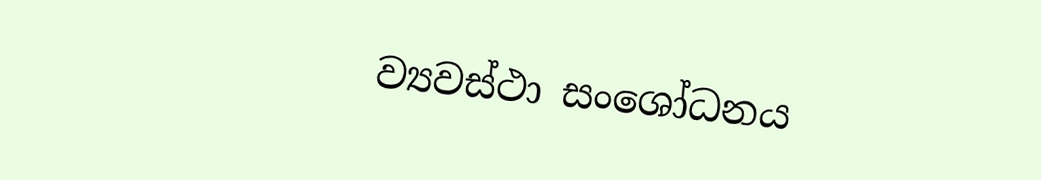ව්‍යවස්ථා සංශෝධනය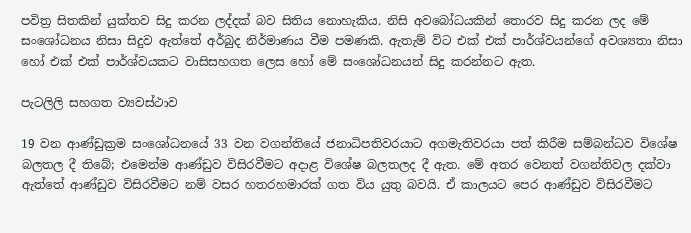පවිත්‍ර සිතකින් යුක්තව සිදු කරන ලද්දක් බව සිතිය නොහැකිය. නිසි අවබෝධයකින් තොරව සිදු කරන ලද මේ සංශෝධනය නිසා සිදුව ඇත්තේ අර්බුද නිර්මාණය වීම පමණකි. ඇතැම් විට එක් එක් පාර්ශ්වයන්ගේ අවශ්‍යතා නිසා හෝ එක් එක් පාර්ශ්වයකට වාසිසහගත ලෙස හෝ මේ සංශෝධනයන් සිදු කරන්නට ඇත.

පැටලිලි සහගත ව්‍යවස්ථාව

19 වන ආණ්ඩුක්‍රම සංශෝධනයේ 33 වන වගන්තියේ ජනාධිපතිවරයාට අගමැතිවරයා පත් කිරීම සම්බන්ධව විශේෂ බලතල දී තිබේ; එමෙන්ම ආණ්ඩුව විසිරවීමට අදාළ විශේෂ බලතලද දී ඇත. මේ අතර වෙනත් වගන්තිවල දක්වා ඇත්තේ ආණ්ඩුව විසිරවීමට නම් වසර හතරහමාරක් ගත විය යුතු බවයි. ඒ කාලයට පෙර ආණ්ඩුව විසිරවීමට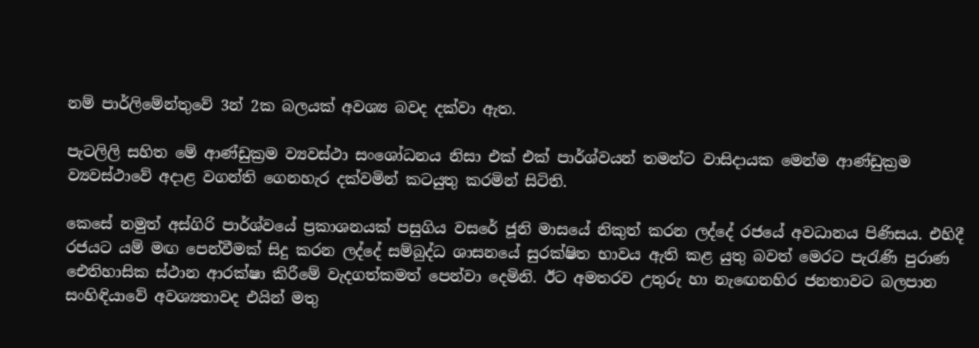නම් පාර්ලිමේන්තුවේ 3න් 2ක බලයක් අවශ්‍ය බවද දක්වා ඇත.

පැටලිලි සහිත මේ ආණ්ඩුක්‍රම ව්‍යවස්ථා සංශෝධනය නිසා එක් එක් පාර්ශ්වයන් තමන්ට වාසිදායක මෙන්ම ආණ්ඩුක්‍රම ව්‍යවස්ථාවේ අදාළ වගන්ති ගෙනහැර දක්වමින් කටයුතු කරමින් සිටිති.

කෙසේ නමුත් අස්ගිරි පාර්ශ්වයේ ප්‍රකාශනයක් පසුගිය වසරේ ජූනි මාසයේ නිකුත් කරන ලද්දේ රජයේ අවධානය පිණිසය. එහිදී රජයට යම් මඟ පෙන්වීමක් සිදු කරන ලද්දේ සම්බුද්ධ ශාසනයේ සුරක්ෂිත භාවය ඇති කළ යුතු බවත් මෙරට පැරැණි පුරාණ ඓතිහාසික ස්ථාන ආරක්ෂා කිරීමේ වැදගත්කමත් පෙන්වා දෙමිනි. ඊට අමතරව උතුරු හා නැඟෙනහිර ජනතාවට බලපාන සංහිඳියාවේ අවශ්‍යතාවද එයින් මතු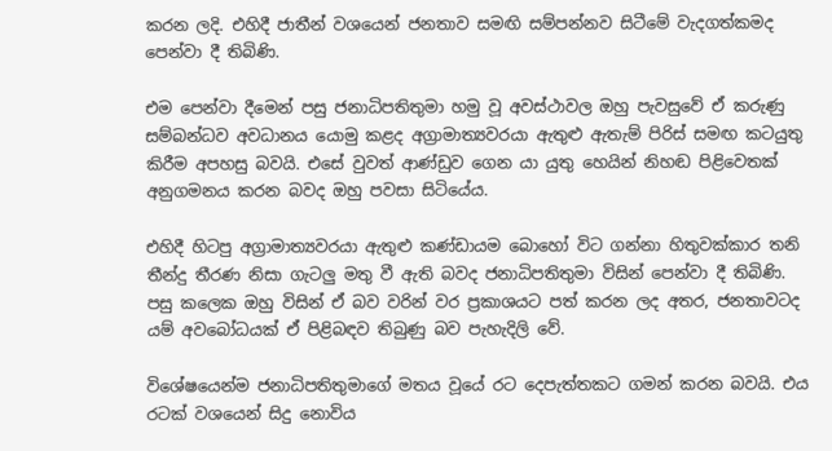කරන ලදි. එහිදී ජාතීන් වශයෙන් ජනතාව සමඟි සම්පන්නව සිටීමේ වැදගත්කමද පෙන්වා දී තිබිණි.

එම පෙන්වා දීමෙන් පසු ජනාධිපතිතුමා හමු වූ අවස්ථාවල ඔහු පැවසුවේ ඒ කරුණු සම්බන්ධව අවධානය යොමු කළද අග්‍රාමාත්‍යවරයා ඇතුළු ඇතැම් පිරිස් සමඟ කටයුතු කිරීම අපහසු බවයි. එසේ වුවත් ආණ්ඩුව ගෙන යා යුතු හෙයින් නිහඬ පිළිවෙතක් අනුගමනය කරන බවද ඔහු පවසා සිටියේය.

එහිදී හිටපු අග්‍රාමාත්‍යවරයා ඇතුළු කණ්ඩායම බොහෝ විට ගන්නා හිතුවක්කාර තනි තීන්දු තීරණ නිසා ගැටලු මතු වී ඇති බවද ජනාධිපතිතුමා විසින් පෙන්වා දී තිබිණි. පසු කලෙක ඔහු විසින් ඒ බව වරින් වර ප්‍රකාශයට පත් කරන ලද අතර, ජනතාවටද යම් අවබෝධයක් ඒ පිළිබඳව තිබුණු බව පැහැදිලි වේ.

විශේෂයෙන්ම ජනාධිපතිතුමාගේ මතය වූයේ රට දෙපැත්තකට ගමන් කරන බවයි. එය රටක් වශයෙන් සිදු නොවිය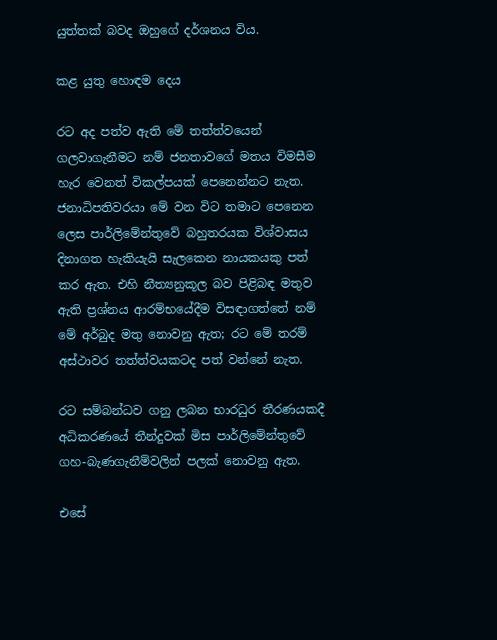යුත්තක් බවද ඔහුගේ දර්ශනය විය.

කළ යුතු හොඳම දෙය

රට අද පත්ව ඇති මේ තත්ත්වයෙන් ගලවාගැනීමට නම් ජනතාවගේ මතය විමසීම හැර වෙනත් විකල්පයක් පෙනෙන්නට නැත. ජනාධිපතිවරයා මේ වන විට තමාට පෙනෙන ලෙස පාර්ලිමේන්තුවේ බහුතරයක විශ්වාසය දිනාගත හැකියැයි සැලකෙන නායකයකු පත් කර ඇත. එහි නීත්‍යනුකූල බව පිළිබඳ මතුව ඇති ප්‍රශ්නය ආරම්භයේදීම විසඳාගත්තේ නම් මේ අර්බුද මතු නොවනු ඇත; රට මේ තරම් අස්ථාවර තත්ත්වයකටද පත් වන්නේ නැත.

රට සම්බන්ධව ගනු ලබන භාරධුර තීරණයකදී අධිකරණයේ තීන්දුවක් මිස පාර්ලිමේන්තුවේ ගහ-බැණගැනීම්වලින් පලක් නොවනු ඇත.

එසේ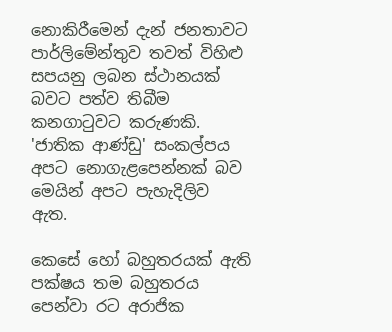නොකිරීමෙන් දැන් ජනතාවට පාර්ලිමේන්තුව තවත් විහිළු සපයනු ලබන ස්ථානයක් බවට පත්ව තිබීම කනගාටුවට කරුණකි. 'ජාතික ආණ්ඩු' සංකල්පය අපට නොගැළපෙන්නක් බව මෙයින් අපට පැහැදිලිව ඇත.

කෙසේ හෝ බහුතරයක් ඇති පක්ෂය තම බහුතරය පෙන්වා රට අරාජික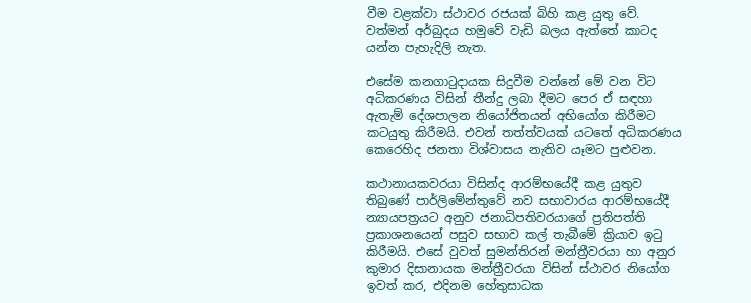වීම වළක්වා ස්ථාවර රජයක් බිහි කළ යුතු වේ. වත්මන් අර්බුදය හමුවේ වැඩි බලය ඇත්තේ කාටද යන්න පැහැදිලි නැත.

එසේම කනගාටුදායක සිදුවීම වන්නේ මේ වන විට අධිකරණය විසින් තීන්දු ලබා දීමට පෙර ඒ සඳහා ඇතැම් දේශපාලන නියෝජිතයන් අභියෝග කිරීමට කටයුතු කිරීමයි. එවන් තත්ත්වයක් යටතේ අධිකරණය කෙරෙහිද ජනතා විශ්වාසය නැතිව යෑමට පුළුවන.

කථානායකවරයා විසින්ද ආරම්භයේදී කළ යුතුව තිබුණේ පාර්ලිමේන්තුවේ නව සභාවාරය ආරම්භයේදී න්‍යායපත්‍රයට අනුව ජනාධිපතිවරයාගේ ප්‍රතිපත්ති ප්‍රකාශනයෙන් පසුව සභාව කල් තැබීමේ ක්‍රියාව ඉටු කිරීමයි. එසේ වුවත් සුමන්තිරන් මන්ත්‍රීවරයා හා අනුර කුමාර දිසානායක මන්ත්‍රීවරයා විසින් ස්ථාවර නියෝග ඉවත් කර, එදිනම හේතුසාධක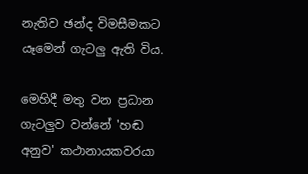නැතිව ඡන්ද විමසීමකට යෑමෙන් ගැටලු ඇති විය.

මෙහිදී මතු වන ප්‍රධාන ගැටලුව වන්නේ 'හඬ අනුව' කථානායකවරයා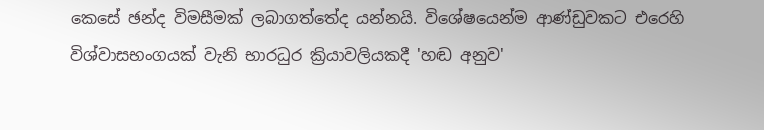කෙසේ ඡන්ද විමසීමක් ලබාගත්තේද යන්නයි. විශේෂයෙන්ම ආණ්ඩුවකට එරෙහි විශ්වාසභංගයක් වැනි භාරධුර ක්‍රියාවලියකදී 'හඬ අනුව'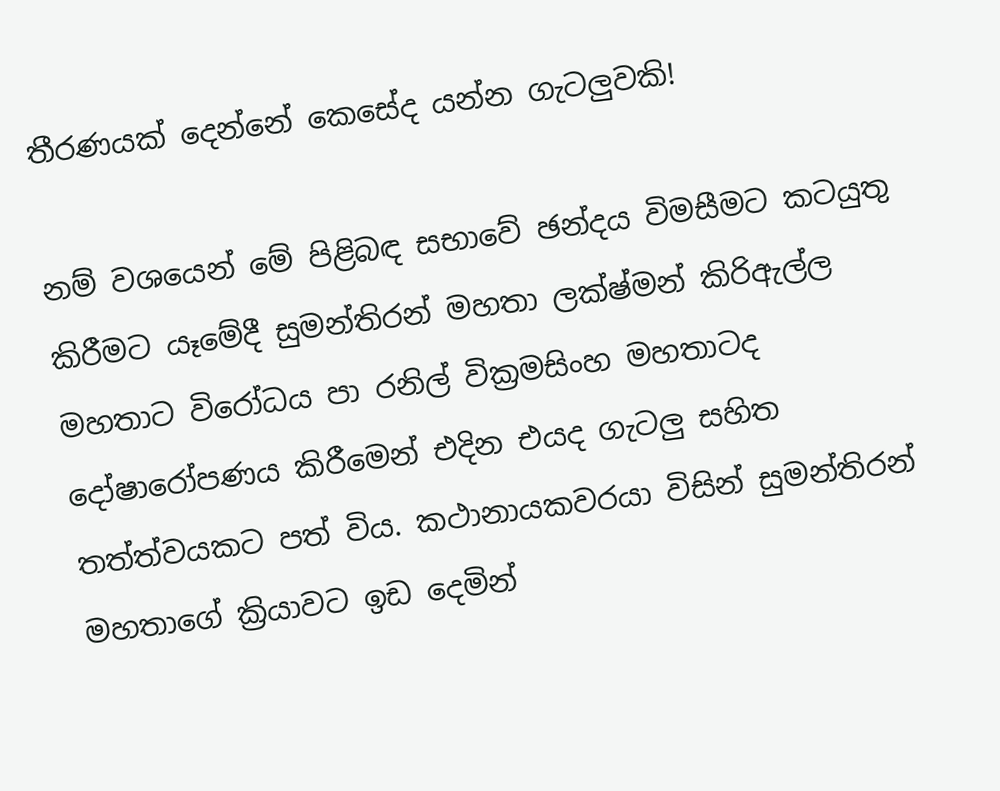තීරණයක් දෙන්නේ කෙසේද යන්න ගැටලුවකි!

නම් වශයෙන් මේ පිළිබඳ සභාවේ ඡන්දය විමසීමට කටයුතු කිරීමට යෑමේදී සුමන්තිරන් මහතා ලක්ෂ්මන් කිරිඇල්ල මහතාට විරෝධය පා රනිල් වික්‍රමසිංහ මහතාටද දෝෂාරෝපණය කිරීමෙන් එදින එයද ගැටලු සහිත තත්ත්වයකට පත් විය. කථ‍ානායකවරයා විසින් සුමන්තිරන් මහතාගේ ක්‍රියාවට ඉඩ දෙමින්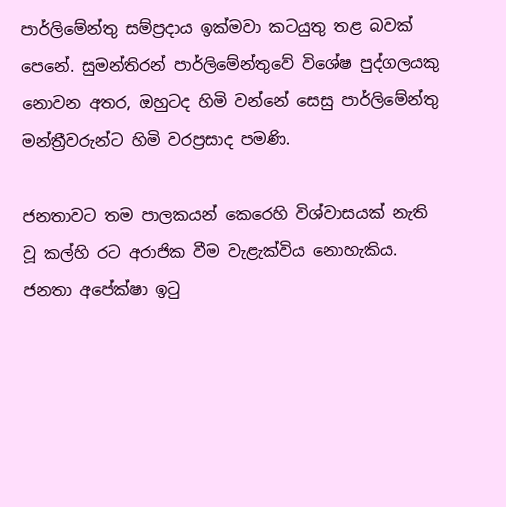පාර්ලිමේන්තු සම්ප්‍රදාය ඉක්මවා කටයුතු තළ බවක් පෙනේ. සුමන්තිරන් පාර්ලිමේන්තුවේ විශේෂ පුද්ගලයකු නොවන අතර, ඔහුටද හිමි වන්නේ සෙසු පාර්ලිමේන්තු මන්ත්‍රීවරුන්ට හිමි වරප්‍රසාද පමණි.

ජනතාවට තම පාලකයන් කෙරෙහි විශ්වාසයක් නැති වූ කල්හි රට අරාජික වීම වැළැක්විය නොහැකිය. ජනතා අපේක්ෂා ඉටු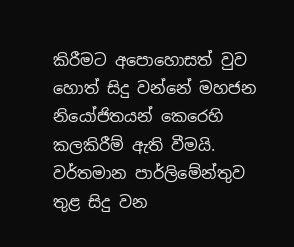කිරීමට අපොහොසත් වුව හොත් සිදු වන්නේ මහජන නියෝජිතයන් කෙරෙහි කලකිරීම් ඇති වීමයි. වර්තමාන පාර්ලිමේන්තුව තුළ සිදු වන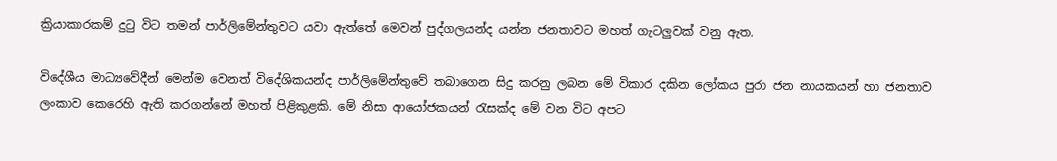ක්‍රියාකාරකම් දුටු විට තමන් පාර්ලිමේන්තුවට යවා ඇත්තේ මෙවන් පුද්ගලයන්ද යන්න ජනතාවට මහත් ගැටලුවක් වනු ඇත.

විදේශීය මාධ්‍යවේදීන් මෙන්ම වෙනත් විදේශිකයන්ද පාර්ලිමේන්තුවේ තබාගෙන සිදු කරනු ලබන මේ විකාර දකින ලෝකය පුරා ජන නායකයන් හා ජනතාව ලංකාව කෙරෙහි ඇති කරගන්නේ මහත් පිළිකුළකි. මේ නිසා ආයෝජකයන් රැසක්ද මේ වන විට අපට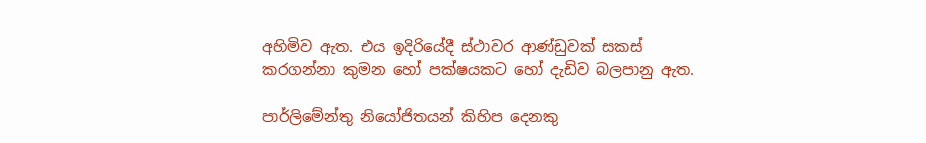අහිමිව ඇත. එය ඉදිරියේදී ස්ථාවර ආණ්ඩුවක් සකස් කරගන්නා කුමන හෝ පක්ෂයකට හෝ දැඩිව බලපානු ඇත.

පාර්ලිමේන්තු නියෝජිතයන් කිහිප දෙනකු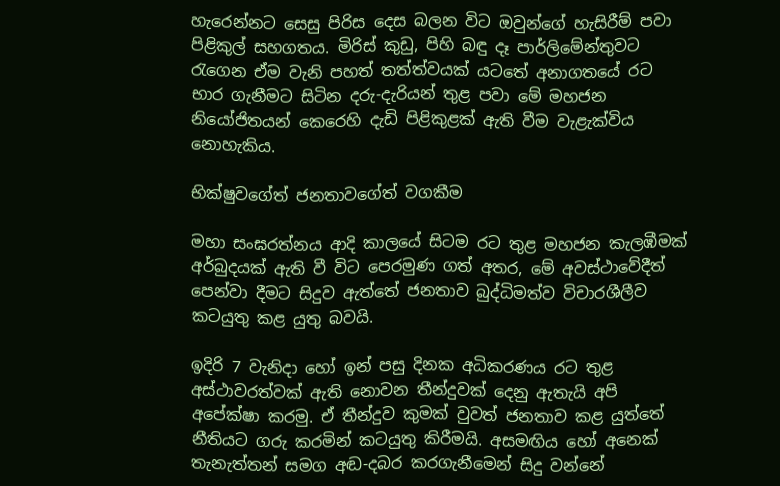හැරෙන්නට සෙසු පිරිස දෙස බලන විට ඔවුන්ගේ හැසිරීම් පවා පිළිකුල් සහගතය. මිරිස් කුඩු, පිහි බඳු දෑ පාර්ලිමේන්තුවට රැගෙන ඒම වැනි පහත් තත්ත්වයක් යටතේ අනාගතයේ රට භාර ගැනීමට සිටින දරු-දැරියන් තුළ පවා මේ මහජන නියෝජිතයන් කෙරෙහි දැඩි පිළිකුළක් ඇති වීම වැළැක්විය නොහැකිය.

භික්ෂුවගේත් ජනතා‍වගේත් වගකීම

මහා සංඝරත්නය ආදි කාලයේ සිටම රට තුළ මහජන කැලඹීමක් අර්බුදයක් ඇති වී විට පෙරමුණ ගත් අතර, මේ අවස්ථාවේදීත් පෙන්වා දීමට සිදුව ඇත්තේ ජනතාව බුද්ධිමත්ව විචාරශීලීව කටයුතු කළ යුතු බවයි.

ඉදිරි 7 වැනිදා හෝ ඉන් පසු දිනක අධිකරණය රට තුළ අස්ථාවරත්වක් ඇති නොවන තීන්දුවක් දෙනු ඇතැයි අපි අපේක්ෂා කරමු. ඒ තීන්දුව කුමක් වුවත් ජනතාව කළ යුත්තේ නීතියට ගරු කරමින් කටයුතු කිරීමයි. අසමඟිය හෝ අනෙක් තැනැත්තන් සමග අඬ-දබර කරගැනීමෙන් සිදු වන්නේ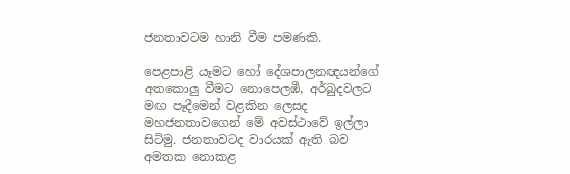ජනතාවටම හානි වීම පමණකි.

පෙළපාළි යෑමට හෝ දේශපාලනඥයන්ගේ අතකොලු වීමට නොපෙලඹී, අර්බුදවලට මඟ පෑදීමෙන් වළකින ලෙසද මහජනතාවගෙන් මේ අවස්ථාවේ ඉල්ලා සිටිමු. ජනතාවටද වාරයක් ඇති බව අමතක නොකළ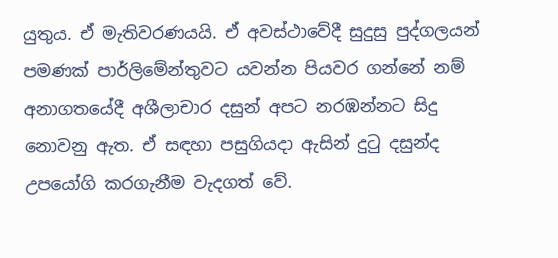යුතුය. ඒ මැතිවරණයයි. ඒ අවස්ථාවේදී සුදුසු පුද්ගලයන් පමණක් පාර්ලිමේන්තුවට යවන්න පියවර ගන්නේ නම් අනාගතයේදී අශීලාචාර දසුන් අපට නරඹන්නට සිදු නොවනු ඇත. ඒ සඳහා පසුගියදා ඇසින් දුටු දසුන්ද උපයෝගි කරගැනීම වැදගත් වේ.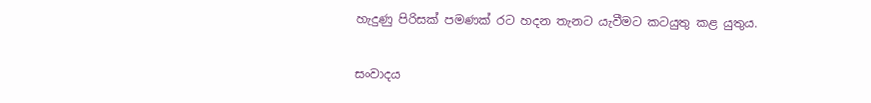හැදුණු පිරිසක් පමණක් රට හදන තැනට යැවීමට කටයුතු කළ යුතුය.

සංවාදය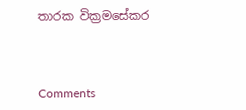තාරක වික්‍රමසේකර



Comments